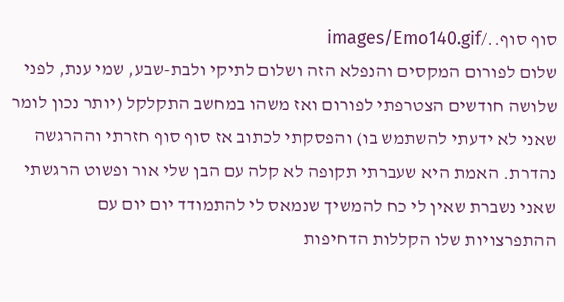סוף סוף../images/Emo140.gif
שלום לפורום המקסים והנפלא הזה ושלום לתיקי ולבת-שבע, שמי ענת, לפני שלושה חודשים הצטרפתי לפורום ואז משהו במחשב התקלקל (יותר נכון לומר שאני לא ידעתי להשתמש בו) והפסקתי לכתוב אז סוף סוף חזרתי וההרגשה נהדרת. האמת היא שעברתי תקופה לא קלה עם הבן שלי אור ופשוט הרגשתי שאני נשברת שאין לי כח להמשיך שנמאס לי להתמודד יום יום עם ההתפרצויות שלו הקללות הדחיפות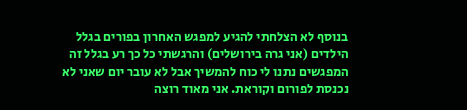בנוסף לא הצלחתי להגיע למפגש האחרון בפורים בגלל הילדים (אני גרה בירושלים) והרגשתי כל כך רע בגלל זה המפגשים נתנו לי כוח להמשיך אבל לא עובר יום שאני לא נכנסת לפורום וקוראת. אני מאוד רוצה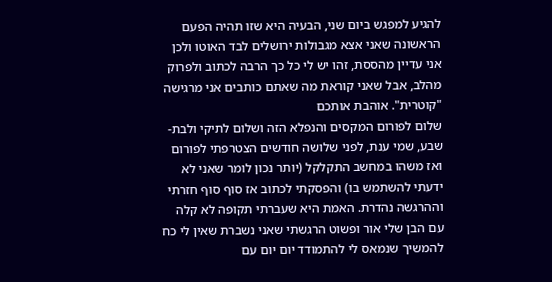להגיע למפגש ביום שני, הבעיה היא שזו תהיה הפעם הראשונה שאני אצא מגבולות ירושלים לבד האוטו ולכן אני עדיין מהססת, זהו יש לי כל כך הרבה לכתוב ולפרוק מהלב, אבל שאני קוראת מה שאתם כותבים אני מרגישה "קוטרית". אוהבת אותכם
שלום לפורום המקסים והנפלא הזה ושלום לתיקי ולבת-שבע, שמי ענת, לפני שלושה חודשים הצטרפתי לפורום ואז משהו במחשב התקלקל (יותר נכון לומר שאני לא ידעתי להשתמש בו) והפסקתי לכתוב אז סוף סוף חזרתי וההרגשה נהדרת. האמת היא שעברתי תקופה לא קלה עם הבן שלי אור ופשוט הרגשתי שאני נשברת שאין לי כח להמשיך שנמאס לי להתמודד יום יום עם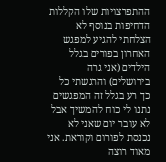ההתפרצויות שלו הקללות הדחיפות בנוסף לא הצלחתי להגיע למפגש האחרון בפורים בגלל הילדים (אני גרה בירושלים) והרגשתי כל כך רע בגלל זה המפגשים נתנו לי כוח להמשיך אבל לא עובר יום שאני לא נכנסת לפורום וקוראת. אני מאוד רוצה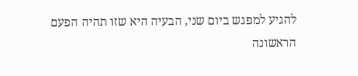להגיע למפגש ביום שני, הבעיה היא שזו תהיה הפעם הראשונה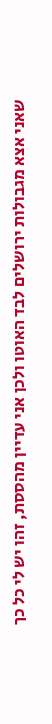שאני אצא מגבולות ירושלים לבד האוטו ולכן אני עדיין מהססת, זהו יש לי כל כך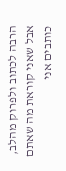הרבה לכתוב ולפרוק מהלב, אבל שאני קוראת מה שאתם כותבים אני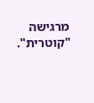מרגישה "קוטרית".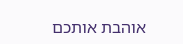אוהבת אותכם